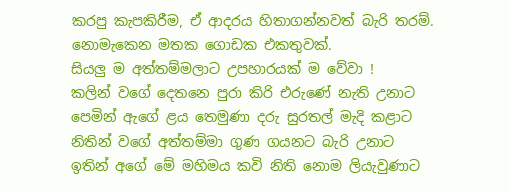කරපු කැපකිරීම, ඒ ආදරය හිතාගන්නවත් බැරි තරම්. නොමැකෙන මතක ගොඩක එකතුවක්.
සියලු ම අත්තම්මලාට උපහාරයක් ම වේවා !
කලින් වගේ දෙතනෙ පුරා කිරි එරුණේ නැති උනාට
පෙමින් ඇගේ ළය තෙමුණා දරු සුරතල් මැදි කළාට
නිතින් වගේ අත්තම්මා ගුණ ගයනට බැරි උනාට
ඉතින් අගේ මේ මහිමය කවි නිති නොම ලියැවුණාට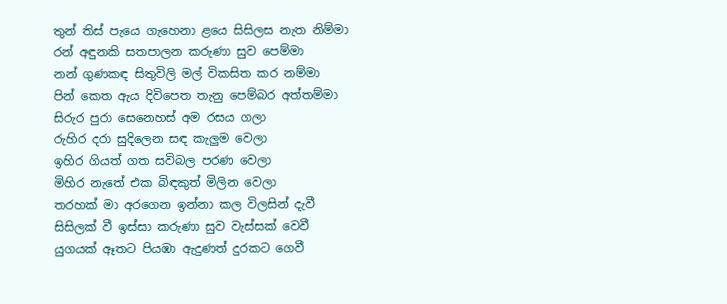තුන් තිස් පැයෙ ගැහෙනා ළයෙ සිසිලස නැත නිම්මා
රන් අඳුනකි සතපාලන කරුණා සුව පෙම්මා
නන් ගුණකඳ සිතුවිලි මල් විකසිත කර නම්මා
පින් කෙත ඇය දිවිපෙත තැනු පෙම්බර අත්තම්මා
සිරුර පුරා සෙනෙහස් අම රසය ගලා
රුහිර දරා සුදිලෙන සඳ කැලුම වෙලා
ඉහිර ගියත් ගත සවිබල පරණ වෙලා
මිහිර නැතේ එක බිඳකුත් මිලින වෙලා
තරහක් මා අරගෙන ඉන්නා කල විලසින් දැවී
සිසිලක් වී ඉස්සා කරුණා සුව වැස්සක් වෙවී
යුගයක් ඈතට පියඹා ඇදුණත් දුරකට ගෙවී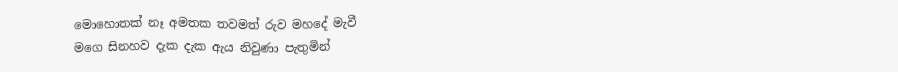මොහොතක් නෑ අමතක තවමත් රුව මහදේ මැවී
මගෙ සිනහව දැක දැක ඇය නිවුණා පැතුමින්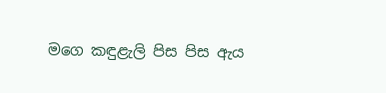මගෙ කඳුළැලි පිස පිස ඇය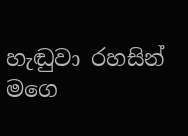හැඬුවා රහසින්
මගෙ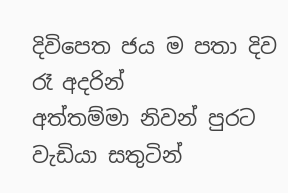දිවිපෙත ජය ම පතා දිව රෑ අදරින්
අත්තම්මා නිවන් පුරට වැඩියා සතුටින්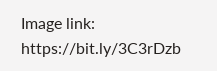Image link: https://bit.ly/3C3rDzb